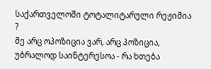საქართველოში ტოტალიტარული რეჟიმია ?
მე არც ოპოზიცია ვარ, არც პოზიცია, უბრალოდ საინტერესოა - რა ხთება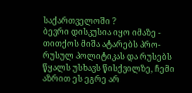საქართველოში ?
ბევრი დისკუსია იყო იმაზე - თითქოს მიშა ატარებს პრო-რუსულ პოლიტიკას და რუსებს წყალს უსხავს წისქვილზე, ჩემი აზრით ეს ეგრე არ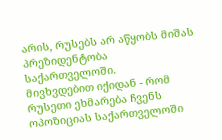არის, რუსებს არ აწყობს მიშას პრეზიდენტობა საქართველოში.
მივხვდებით იქიდან - რომ რუსეთი ეხმარება ჩვენს ოპოზიციას საქართველოში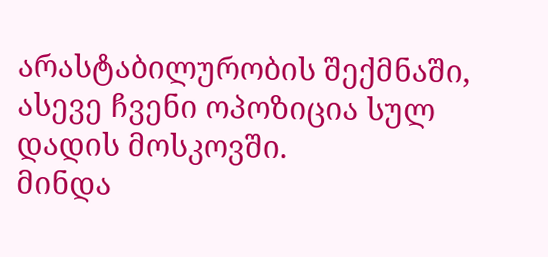არასტაბილურობის შექმნაში, ასევე ჩვენი ოპოზიცია სულ დადის მოსკოვში.
მინდა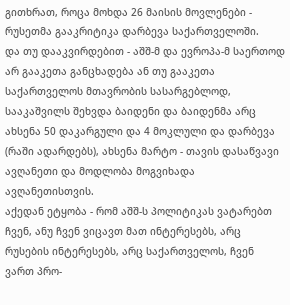გითხრათ, როცა მოხდა 26 მაისის მოვლენები - რუსეთმა გააკრიტიკა დარბევა საქართველოში.
და თუ დააკვირდებით - აშშ-მ და ევროპა-მ საერთოდ არ გააკეთა განცხადება ან თუ გააკეთა საქართველოს მთავრობის სასარგებლოდ, სააკაშვილს შეხვდა ბაიდენი და ბაიდენმა არც ახსენა 50 დაკარგული და 4 მოკლული და დარბევა (რაში ადარდებს), ახსენა მარტო - თავის დასაწვავი ავღანეთი და მოდლობა მოგვიხადა ავღანეთისთვის.
აქედან ეტყობა - რომ აშშ-ს პოლიტიკას ვატარებთ ჩვენ, ანუ ჩვენ ვიცავთ მათ ინტერესებს, არც რუსების ინტერესებს, არც საქართველოს, ჩვენ ვართ პრო-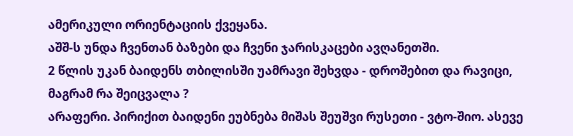ამერიკული ორიენტაციის ქვეყანა.
აშშ-ს უნდა ჩვენთან ბაზები და ჩვენი ჯარისკაცები ავღანეთში.
2 წლის უკან ბაიდენს თბილისში უამრავი შეხვდა - დროშებით და რავიცი, მაგრამ რა შეიცვალა ?
არაფერი. პირიქით ბაიდენი ეუბნება მიშას შეუშვი რუსეთი - ვტო-შიო. ასევე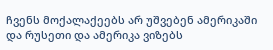ჩვენს მოქალაქეებს არ უშვებენ ამერიკაში და რუსეთი და ამერიკა ვიზებს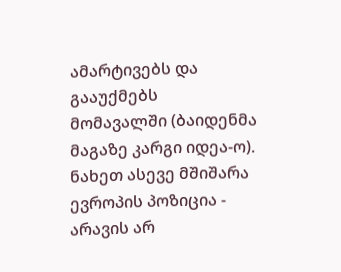ამარტივებს და გააუქმებს მომავალში (ბაიდენმა მაგაზე კარგი იდეა-ო).
ნახეთ ასევე მშიშარა ევროპის პოზიცია - არავის არ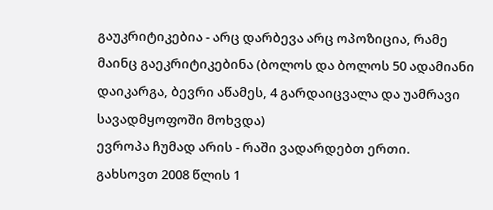გაუკრიტიკებია - არც დარბევა არც ოპოზიცია, რამე მაინც გაეკრიტიკებინა (ბოლოს და ბოლოს 50 ადამიანი დაიკარგა, ბევრი აწამეს, 4 გარდაიცვალა და უამრავი სავადმყოფოში მოხვდა)
ევროპა ჩუმად არის - რაში ვადარდებთ ერთი.
გახსოვთ 2008 წლის 1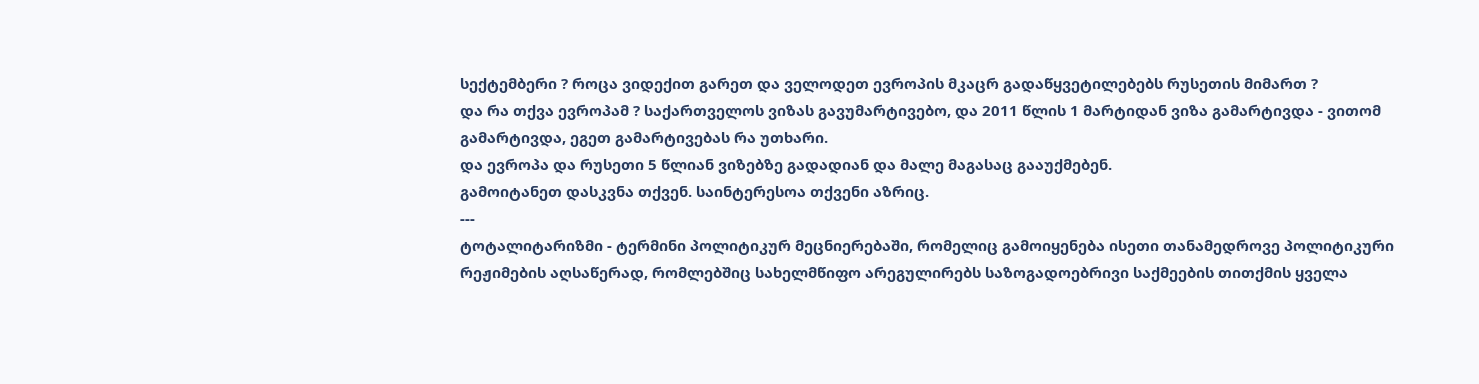სექტემბერი ? როცა ვიდექით გარეთ და ველოდეთ ევროპის მკაცრ გადაწყვეტილებებს რუსეთის მიმართ ?
და რა თქვა ევროპამ ? საქართველოს ვიზას გავუმარტივებო, და 2011 წლის 1 მარტიდან ვიზა გამარტივდა - ვითომ გამარტივდა, ეგეთ გამარტივებას რა უთხარი.
და ევროპა და რუსეთი 5 წლიან ვიზებზე გადადიან და მალე მაგასაც გააუქმებენ.
გამოიტანეთ დასკვნა თქვენ. საინტერესოა თქვენი აზრიც.
---
ტოტალიტარიზმი - ტერმინი პოლიტიკურ მეცნიერებაში, რომელიც გამოიყენება ისეთი თანამედროვე პოლიტიკური რეჟიმების აღსაწერად, რომლებშიც სახელმწიფო არეგულირებს საზოგადოებრივი საქმეების თითქმის ყველა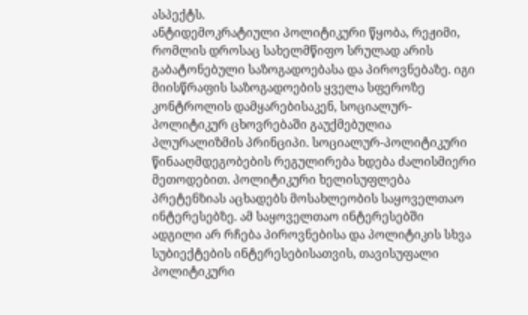ასპექტს.
ანტიდემოკრატიული პოლიტიკური წყობა, რეჟიმი, რომლის დროსაც სახელმწიფო სრულად არის გაბატონებული საზოგადოებასა და პიროვნებაზე. იგი მიისწრაფის საზოგადოების ყველა სფეროზე კონტროლის დამყარებისაკენ, სოციალურ-პოლიტიკურ ცხოვრებაში გაუქმებულია პლურალიზმის პრინციპი. სოციალურ-პოლიტიკური წინააღმდეგობების რეგულირება ხდება ძალისმიერი მეთოდებით. პოლიტიკური ხელისუფლება პრეტენზიას აცხადებს მოსახლეობის საყოველთაო ინტერესებზე. ამ საყოველთაო ინტერესებში ადგილი არ რჩება პიროვნებისა და პოლიტიკის სხვა სუბიექტების ინტერესებისათვის, თავისუფალი პოლიტიკური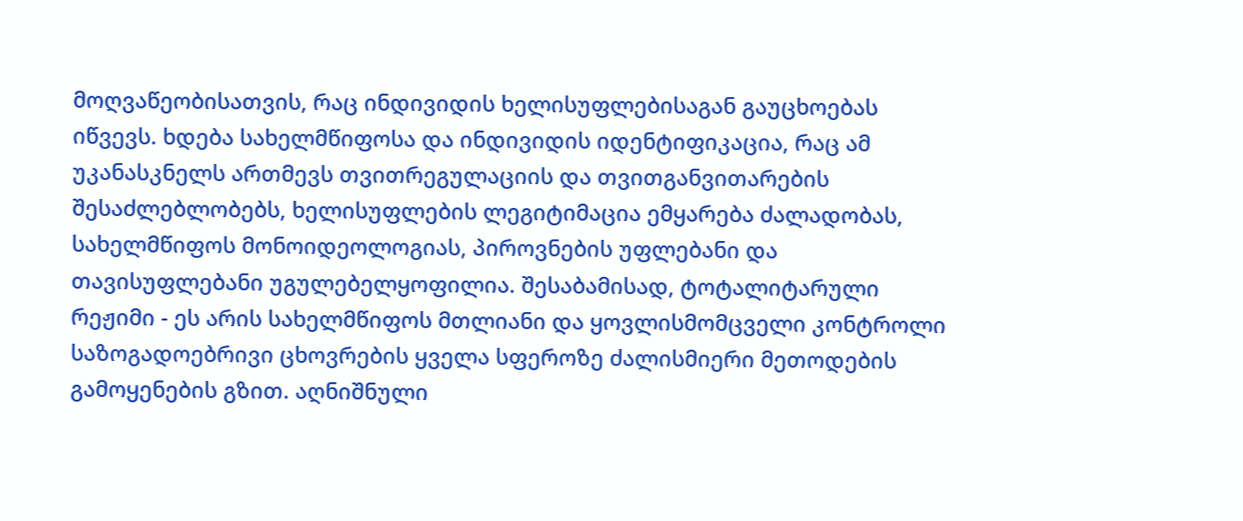მოღვაწეობისათვის, რაც ინდივიდის ხელისუფლებისაგან გაუცხოებას იწვევს. ხდება სახელმწიფოსა და ინდივიდის იდენტიფიკაცია, რაც ამ უკანასკნელს ართმევს თვითრეგულაციის და თვითგანვითარების შესაძლებლობებს, ხელისუფლების ლეგიტიმაცია ემყარება ძალადობას, სახელმწიფოს მონოიდეოლოგიას, პიროვნების უფლებანი და თავისუფლებანი უგულებელყოფილია. შესაბამისად, ტოტალიტარული რეჟიმი - ეს არის სახელმწიფოს მთლიანი და ყოვლისმომცველი კონტროლი საზოგადოებრივი ცხოვრების ყველა სფეროზე ძალისმიერი მეთოდების გამოყენების გზით. აღნიშნული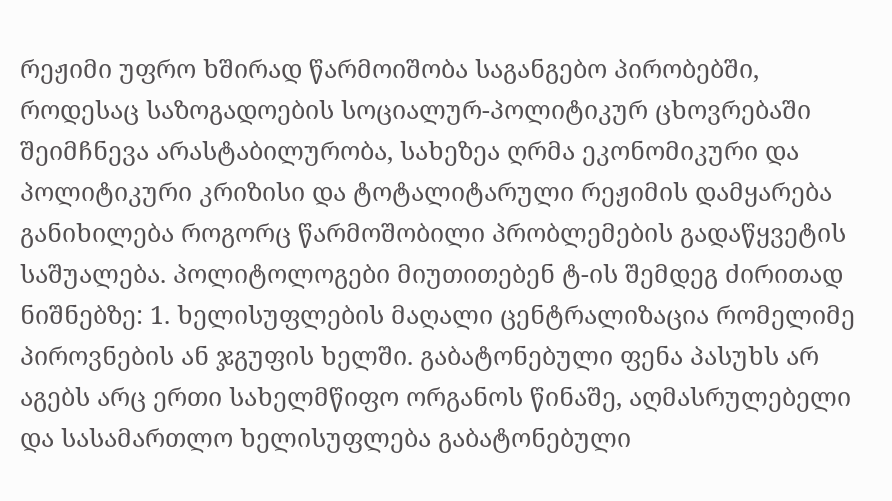რეჟიმი უფრო ხშირად წარმოიშობა საგანგებო პირობებში, როდესაც საზოგადოების სოციალურ-პოლიტიკურ ცხოვრებაში შეიმჩნევა არასტაბილურობა, სახეზეა ღრმა ეკონომიკური და პოლიტიკური კრიზისი და ტოტალიტარული რეჟიმის დამყარება განიხილება როგორც წარმოშობილი პრობლემების გადაწყვეტის საშუალება. პოლიტოლოგები მიუთითებენ ტ-ის შემდეგ ძირითად ნიშნებზე: 1. ხელისუფლების მაღალი ცენტრალიზაცია რომელიმე პიროვნების ან ჯგუფის ხელში. გაბატონებული ფენა პასუხს არ აგებს არც ერთი სახელმწიფო ორგანოს წინაშე, აღმასრულებელი და სასამართლო ხელისუფლება გაბატონებული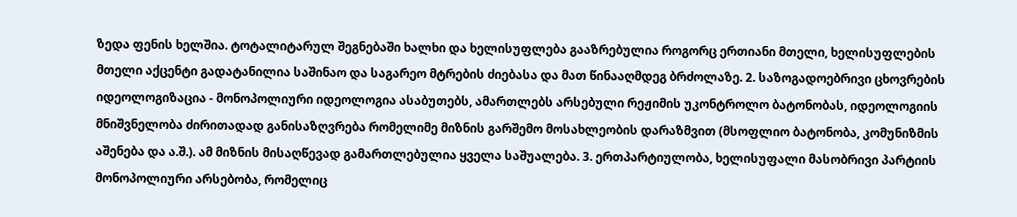ზედა ფენის ხელშია. ტოტალიტარულ შეგნებაში ხალხი და ხელისუფლება გააზრებულია როგორც ერთიანი მთელი, ხელისუფლების მთელი აქცენტი გადატანილია საშინაო და საგარეო მტრების ძიებასა და მათ წინააღმდეგ ბრძოლაზე. 2. საზოგადოებრივი ცხოვრების იდეოლოგიზაცია - მონოპოლიური იდეოლოგია ასაბუთებს, ამართლებს არსებული რეჟიმის უკონტროლო ბატონობას, იდეოლოგიის მნიშვნელობა ძირითადად განისაზღვრება რომელიმე მიზნის გარშემო მოსახლეობის დარაზმვით (მსოფლიო ბატონობა, კომუნიზმის აშენება და ა.შ.). ამ მიზნის მისაღწევად გამართლებულია ყველა საშუალება. 3. ერთპარტიულობა, ხელისუფალი მასობრივი პარტიის მონოპოლიური არსებობა, რომელიც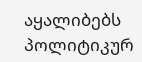აყალიბებს პოლიტიკურ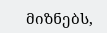მიზნებს,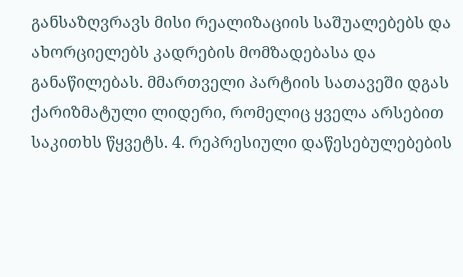განსაზღვრავს მისი რეალიზაციის საშუალებებს და ახორციელებს კადრების მომზადებასა და განაწილებას. მმართველი პარტიის სათავეში დგას ქარიზმატული ლიდერი, რომელიც ყველა არსებით საკითხს წყვეტს. 4. რეპრესიული დაწესებულებების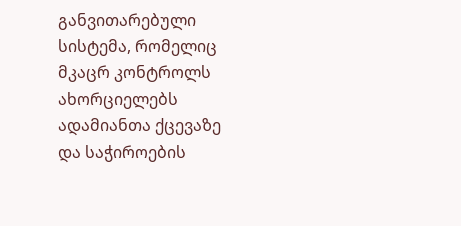განვითარებული სისტემა, რომელიც მკაცრ კონტროლს ახორციელებს ადამიანთა ქცევაზე და საჭიროების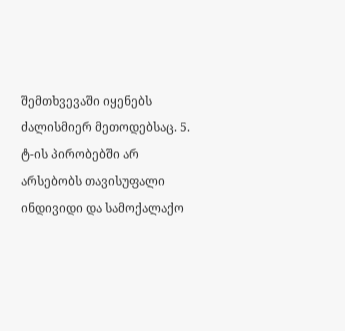შემთხვევაში იყენებს ძალისმიერ მეთოდებსაც. 5. ტ-ის პირობებში არ არსებობს თავისუფალი ინდივიდი და სამოქალაქო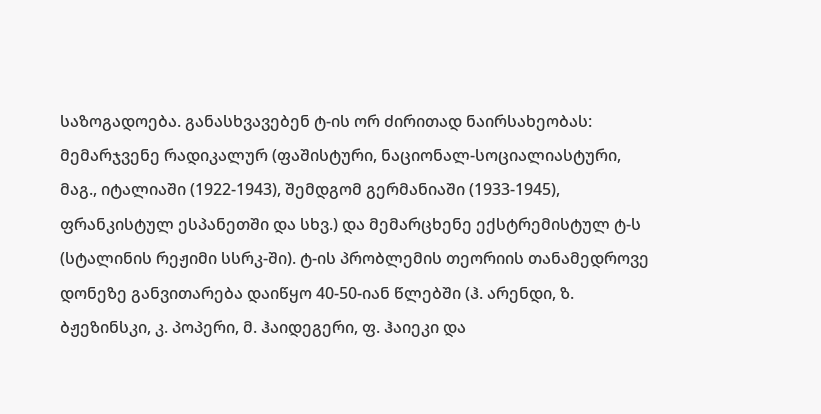საზოგადოება. განასხვავებენ ტ-ის ორ ძირითად ნაირსახეობას: მემარჯვენე რადიკალურ (ფაშისტური, ნაციონალ-სოციალიასტური, მაგ., იტალიაში (1922-1943), შემდგომ გერმანიაში (1933-1945), ფრანკისტულ ესპანეთში და სხვ.) და მემარცხენე ექსტრემისტულ ტ-ს (სტალინის რეჟიმი სსრკ-ში). ტ-ის პრობლემის თეორიის თანამედროვე დონეზე განვითარება დაიწყო 40-50-იან წლებში (ჰ. არენდი, ზ. ბჟეზინსკი, კ. პოპერი, მ. ჰაიდეგერი, ფ. ჰაიეკი და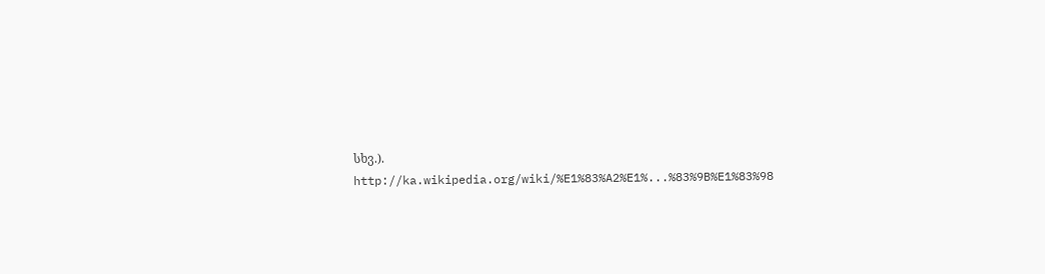სხვ.).
http://ka.wikipedia.org/wiki/%E1%83%A2%E1%...%83%9B%E1%83%98